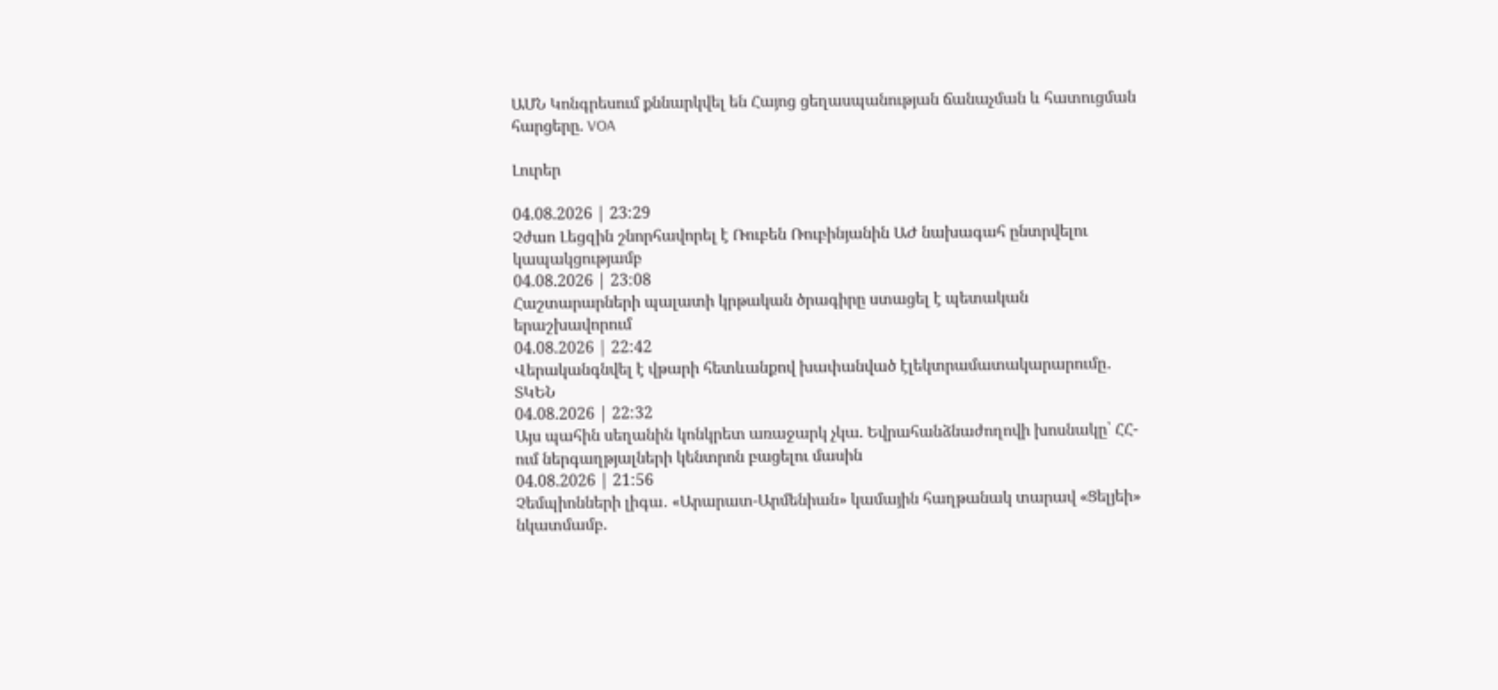ԱՄՆ Կոնգրեսում քննարկվել են Հայոց ցեղասպանության ճանաչման և հատուցման հարցերը. VOA

Լուրեր

04.08.2026 | 23:29
Չժաո Լեցզին շնորհավորել է Ռուբեն Ռուբինյանին ԱԺ նախագահ ընտրվելու կապակցությամբ
04.08.2026 | 23:08
Հաշտարարների պալատի կրթական ծրագիրը ստացել է պետական երաշխավորում
04.08.2026 | 22:42
Վերականգնվել է վթարի հետևանքով խափանված էլեկտրամատակարարումը․ ՏԿԵՆ
04.08.2026 | 22:32
Այս պահին սեղանին կոնկրետ առաջարկ չկա. Եվրահանձնաժողովի խոսնակը՝ ՀՀ-ում ներգաղթյալների կենտրոն բացելու մասին
04.08.2026 | 21:56
Չեմպիոնների լիգա․ «Արարատ-Արմենիան» կամային հաղթանակ տարավ «Ցելյեի» նկատմամբ.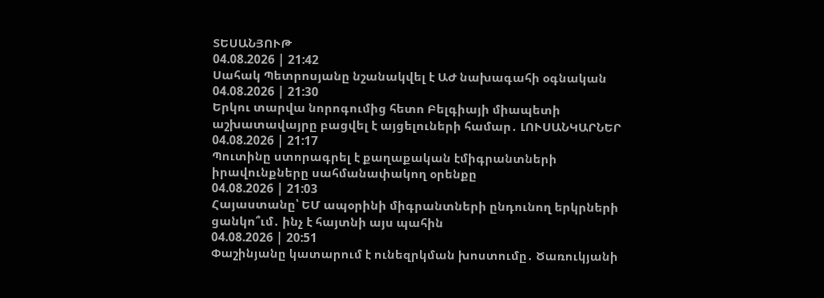ՏԵՍԱՆՅՈՒԹ
04.08.2026 | 21:42
Սահակ Պետրոսյանը նշանակվել է ԱԺ նախագահի օգնական
04.08.2026 | 21:30
Երկու տարվա նորոգումից հետո Բելգիայի միապետի աշխատավայրը բացվել է այցելուների համար․ ԼՈՒՍԱՆԿԱՐՆԵՐ
04.08.2026 | 21:17
Պուտինը ստորագրել է քաղաքական էմիգրանտների իրավունքները սահմանափակող օրենքը
04.08.2026 | 21:03
Հայաստանը՝ ԵՄ ապօրինի միգրանտների ընդունող երկրների ցանկո՞ւմ․ ինչ է հայտնի այս պահին
04.08.2026 | 20:51
Փաշինյանը կատարում է ունեզրկման խոստումը․ Ծառուկյանի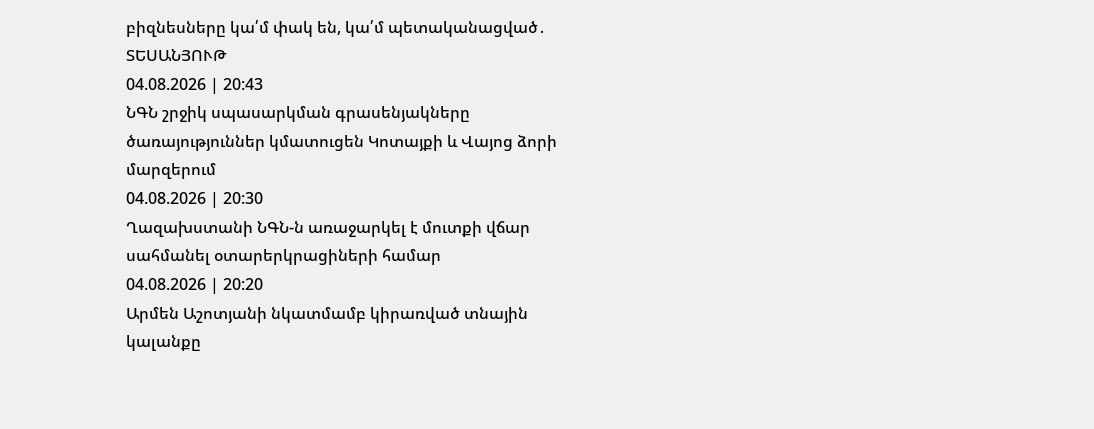բիզնեսները կա՛մ փակ են, կա՛մ պետականացված․ ՏԵՍԱՆՅՈՒԹ
04.08.2026 | 20:43
ՆԳՆ շրջիկ սպասարկման գրասենյակները ծառայություններ կմատուցեն Կոտայքի և Վայոց ձորի մարզերում
04.08.2026 | 20:30
Ղազախստանի ՆԳՆ-ն առաջարկել է մուտքի վճար սահմանել օտարերկրացիների համար
04.08.2026 | 20:20
Արմեն Աշոտյանի նկատմամբ կիրառված տնային կալանքը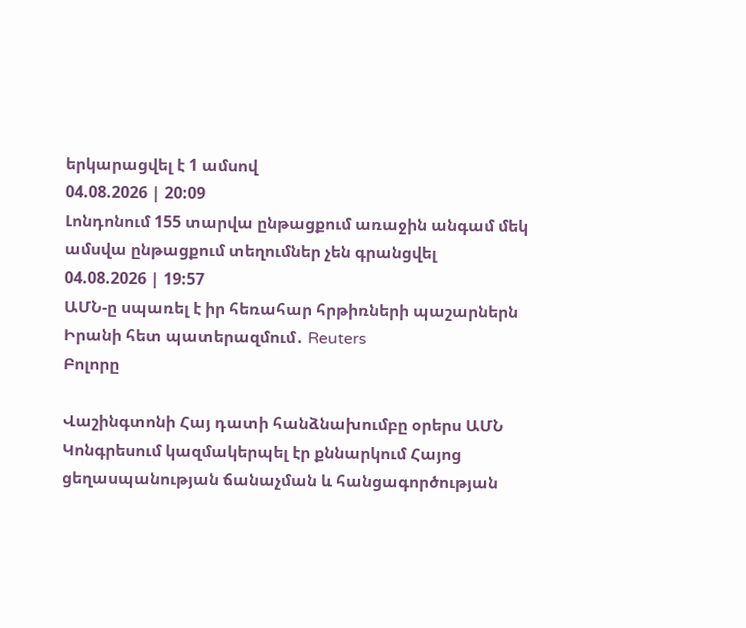երկարացվել է 1 ամսով
04.08.2026 | 20:09
Լոնդոնում 155 տարվա ընթացքում առաջին անգամ մեկ ամսվա ընթացքում տեղումներ չեն գրանցվել
04.08.2026 | 19:57
ԱՄՆ-ը սպառել է իր հեռահար հրթիռների պաշարներն Իրանի հետ պատերազմում․ Reuters
Բոլորը

Վաշինգտոնի Հայ դատի հանձնախումբը օրերս ԱՄՆ Կոնգրեսում կազմակերպել էր քննարկում Հայոց ցեղասպանության ճանաչման և հանցագործության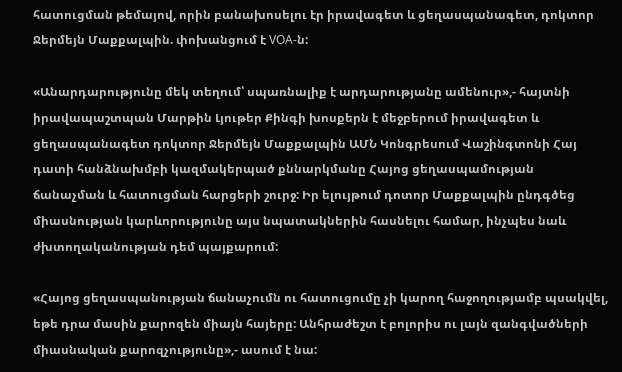հատուցման թեմայով, որին բանախոսելու էր իրավագետ և ցեղասպանագետ, դոկտոր Ջերմեյն Մաքքալպին. փոխանցում է VOA-ն:

«Անարդարությունը մեկ տեղում՝ սպառնալիք է արդարությանը ամենուր»,- հայտնի իրավապաշտպան Մարթին Լյութեր Քինգի խոսքերն է մեջբերում իրավագետ և ցեղասպանագետ դոկտոր Ջերմեյն Մաքքալպին ԱՄՆ Կոնգրեսում Վաշինգտոնի Հայ դատի հանձնախմբի կազմակերպած քննարկմանը Հայոց ցեղասպամության ճանաչման և հատուցման հարցերի շուրջ: Իր ելույթում դոտոր Մաքքալպին ընդգծեց միասնության կարևորությունը այս նպատակներին հասնելու համար, ինչպես նաև ժխտողականության դեմ պայքարում:

«Հայոց ցեղասպանության ճանաչումն ու հատուցումը չի կարող հաջողությամբ պսակվել, եթե դրա մասին քարոզեն միայն հայերը: Անհրաժեշտ է բոլորիս ու լայն զանգվածների միասնական քարոզչությունը»,- ասում է նա: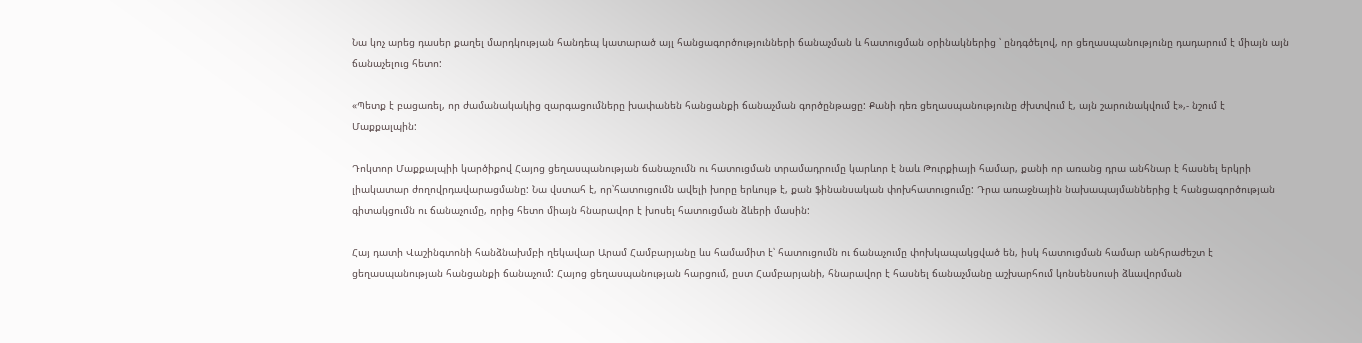Նա կոչ արեց դասեր քաղել մարդկության հանդեպ կատարած այլ հանցագործությունների ճանաչման և հատուցման օրինակներից ՝ ընդգծելով, որ ցեղասպանությունը դադարում է միայն այն ճանաչելուց հետո:

«Պետք է բացառել, որ ժամանակակից զարգացումները խափանեն հանցանքի ճանաչման գործընթացը: Քանի դեռ ցեղասպանությունը ժխտվում է, այն շարունակվում է»,- նշում է Մաքքալպին:

Դոկտոր Մաքքալպիի կարծիքով Հայոց ցեղասպանության ճանաչումն ու հատուցման տրամադրումը կարևոր է նաև Թուրքիայի համար, քանի որ առանց դրա անհնար է հասնել երկրի լիակատար ժողովրդավարացմանը: Նա վստահ է, որ՝հատուցումն ավելի խորը երևույթ է, քան ֆինանսական փոխհատուցումը: Դրա առաջնային նախապայմաններից է հանցագործության գիտակցումն ու ճանաչումը, որից հետո միայն հնարավոր է խոսել հատուցման ձևերի մասին:

Հայ դատի Վաշինգտոնի հանձնախմբի ղեկավար Արամ Համբարյանը ևս համամիտ է՝ հատուցումն ու ճանաչումը փոխկապակցված են, իսկ հատուցման համար անհրաժեշտ է ցեղասպանության հանցանքի ճանաչում: Հայոց ցեղասպանության հարցում, ըստ Համբարյանի, հնարավոր է հասնել ճանաչմանը աշխարհում կոնսենսուսի ձևավորման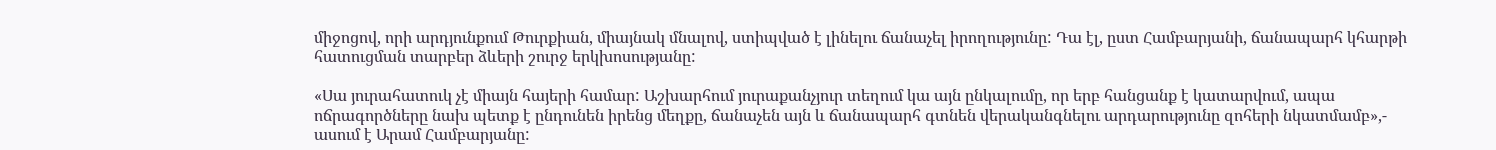միջոցով, որի արդյունքում Թուրքիան, միայնակ մնալով, ստիպված է լինելու ճանաչել իրողությունը: Դա էլ, ըստ Համբարյանի, ճանապարհ կհարթի հատուցման տարբեր ձևերի շուրջ երկխոսությանը:

«Սա յուրահատուկ չէ միայն հայերի համար: Աշխարհում յուրաքանչյուր տեղում կա այն ընկալումը, որ երբ հանցանք է կատարվում, ապա ոճրագործները նախ պետք է ընդունեն իրենց մեղքը, ճանաչեն այն և ճանապարհ գտնեն վերականգնելու արդարությունը զոհերի նկատմամբ»,- ասում է Արամ Համբարյանը: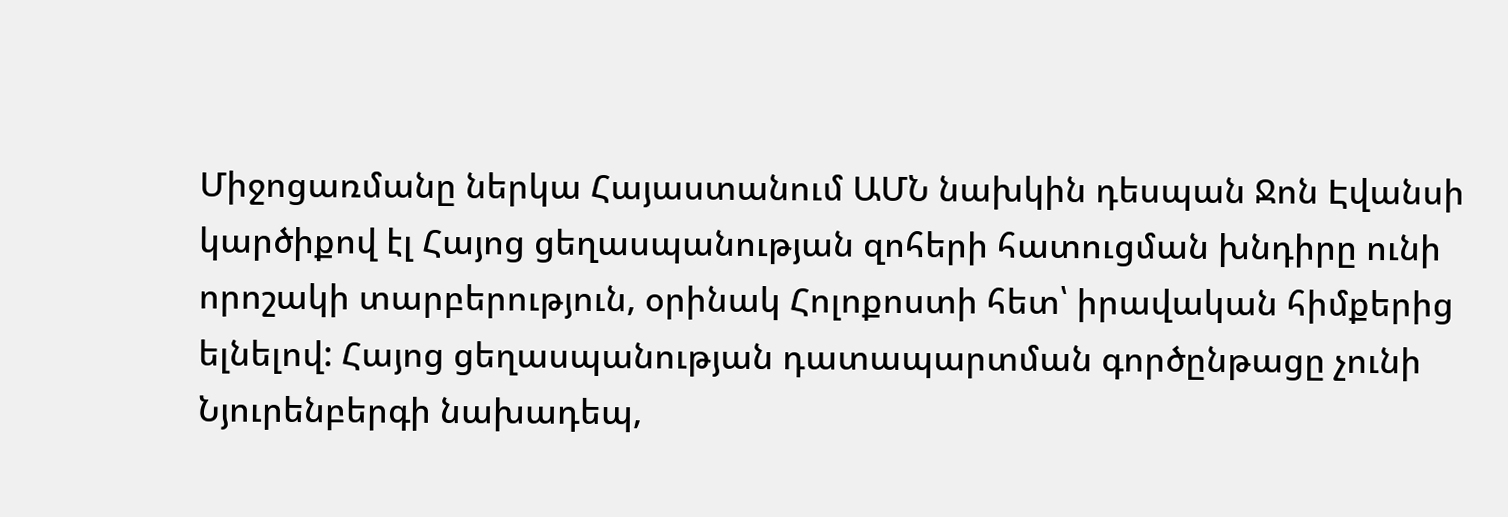Միջոցառմանը ներկա Հայաստանում ԱՄՆ նախկին դեսպան Ջոն Էվանսի կարծիքով էլ Հայոց ցեղասպանության զոհերի հատուցման խնդիրը ունի որոշակի տարբերություն, օրինակ Հոլոքոստի հետ՝ իրավական հիմքերից ելնելով: Հայոց ցեղասպանության դատապարտման գործընթացը չունի Նյուրենբերգի նախադեպ,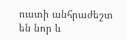ուստի անհրաժեշտ են նոր և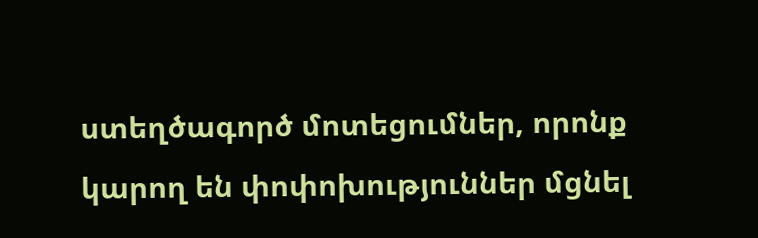ստեղծագործ մոտեցումներ, որոնք կարող են փոփոխություններ մցնել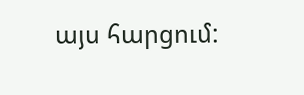այս հարցում: